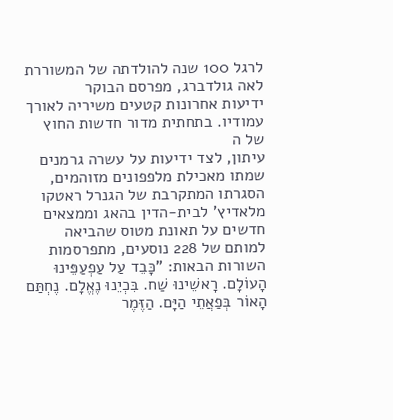לרגל 100 שנה להולדתה של המשוררת
לאה גולדברג, מפרסם הבוקר
ידיעות אחרונות קטעים משיריה לאורך עמודיו. בתחתית מדור חדשות החוץ של ה
עיתון, לצד ידיעות על עשרה גרמנים שמתו מאכילת מלפפונים מזוהמים, הסגרתו המתקרבת של הגנרל ראטקו מלאדיץ' לבית-הדין בהאג וממצאים חדשים על תאונת מטוס שהביאה למותם של 228 נוסעים, מתפרסמות השורות הבאות: "כָּבֵד עַל עַפְעַפֵּינוּ הָעוֹלָם. רָאשֵׁינוּ שַׁח. בִּכְיֵנוּ נֶאֱלָם. נֶחְתַּם הָאוֹר בְּפַאֲתֵי הַיָּם. הַזֶּמֶר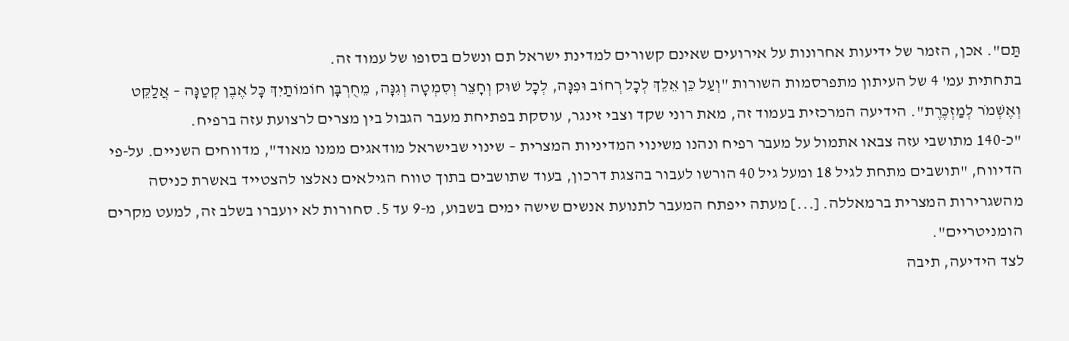תַּם". אכן, הזמר של ידיעות אחרונות על אירועים שאינם קשורים למדינת ישראל תם ונשלם בסופו של עמוד זה.
בתחתית עמ' 4 של העיתון מתפרסמות השורות "וְעַל כֵּן אֵלֵךְ לְכָל רְחוֹב וּפִנָּה, לְכָל שׁוּק וְחָצֵר וְסִמְטָה וְגִנָּה, מֵחֻרְבָּן חוֹמוֹתַיִךְ כָּל אֶבֶן קְטַנָּה – אֲלַקֵּט וְאֶשְׁמֹר לְמַזְכֶּרֶת". הידיעה המרכזית בעמוד זה, מאת רוני שקד וצבי זינגר, עוסקת בפתיחת מעבר הגבול בין מצרים לרצועת עזה ברפיח.
"כ-140 מתושבי עזה צבאו אתמול על מעבר רפיח ונהנו משינוי המדיניות המצרית – שינוי שבישראל מודאגים ממנו מאוד", מדווחים השניים. על-פי הדיווח, "תושבים מתחת לגיל 18 ומעל גיל 40 הורשו לעבור בהצגת דרכון, בעוד שתושבים בתוך טווח הגילאים נאלצו להצטייד באשרת כניסה מהשגרירות המצרית ברמאללה. [...] מעתה ייפתח המעבר לתנועת אנשים שישה ימים בשבוע, מ-9 עד 5. סחורות לא יועברו בשלב זה, למעט מקרים הומניטריים".
לצד הידיעה, תיבה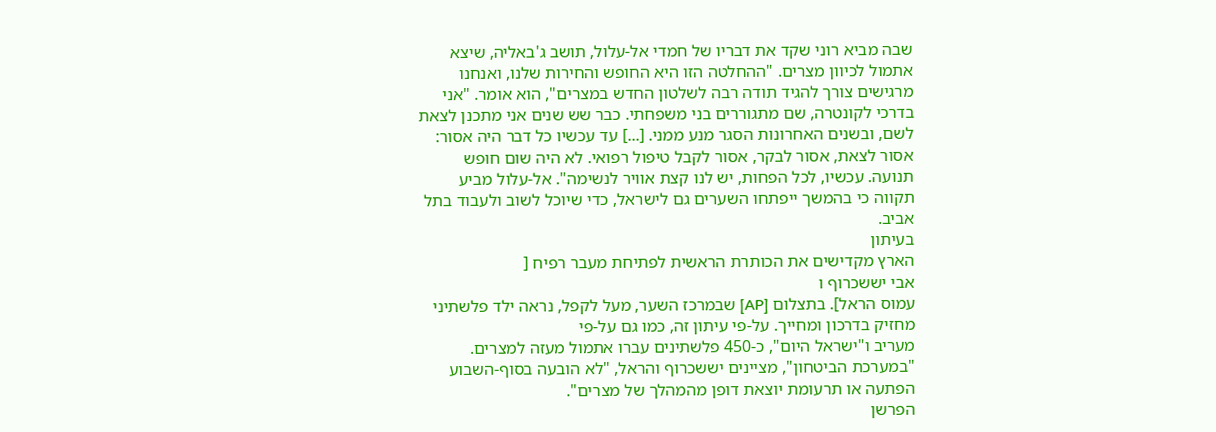שבה מביא רוני שקד את דבריו של חמדי אל-עלול, תושב ג'באליה, שיצא אתמול לכיוון מצרים. "ההחלטה הזו היא החופש והחירות שלנו, ואנחנו מרגישים צורך להגיד תודה רבה לשלטון החדש במצרים", הוא אומר. "אני בדרכי לקונטרה, שם מתגוררים בני משפחתי. כבר שש שנים אני מתכנן לצאת לשם, ובשנים האחרונות הסגר מנע ממני. [...] עד עכשיו כל דבר היה אסור: אסור לצאת, אסור לבקר, אסור לקבל טיפול רפואי. לא היה שום חופש תנועה. עכשיו, לכל הפחות, יש לנו קצת אוויר לנשימה". אל-עלול מביע תקווה כי בהמשך ייפתחו השערים גם לישראל, כדי שיוכל לשוב ולעבוד בתל אביב.
בעיתון
הארץ מקדישים את הכותרת הראשית לפתיחת מעבר רפיח [
אבי יששכרוף ו
עמוס הראל]. בתצלום [AP] שבמרכז השער, מעל לקפל, נראה ילד פלשתיני מחזיק בדרכון ומחייך. על-פי עיתון זה, כמו גם על-פי
מעריב ו"ישראל היום", כ-450 פלשתינים עברו אתמול מעזה למצרים. "במערכת הביטחון", מציינים יששכרוף והראל, "לא הובעה בסוף-השבוע הפתעה או תרעומת יוצאת דופן מהמהלך של מצרים".
הפרשן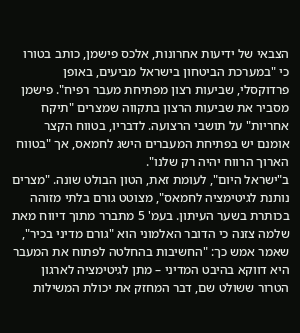הצבאי של ידיעות אחרונות, אלכס פישמן, כותב בטורו כי "במערכת הביטחון בישראל מביעים, באופן פרדוקסלי, שביעות רצון מפתיחת מעבר רפיח". פישמן מסביר את שביעות הרצון בתקווה שמצרים "תיקח אחריות" על תושבי הרצועה. לדבריו, בטווח הקצר אומנם יש בפתיחת המעברים הישג לחמאס, אך "בטווח הארוך הרווח יהיה רק שלנו".
ב"ישראל היום", לעומת זאת, הטון הבולט שונה. "מצרים נותנת לגיטימציה לחמאס", מצוטט גורם בלתי מזוהה בכותרת בשער העיתון. בעמ' 5 מתברר מתוך דיווח מאת שלמה צזנה כי הדובר האלמוני הוא "גורם מדיני בכיר", שאמר אמש כך: "החשיבות בהחלטה לפתוח את המעבר היא דווקא בהיבט המדיני – מתן לגיטימציה לארגון הטרור ששולט שם, דבר המחזק את יכולת המשילות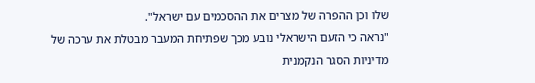שלו וכן ההפרה של מצרים את ההסכמים עם ישראל".
"נראה כי הזעם הישראלי נובע מכך שפתיחת המעבר מבטלת את ערכה של מדיניות הסגר הנקמנית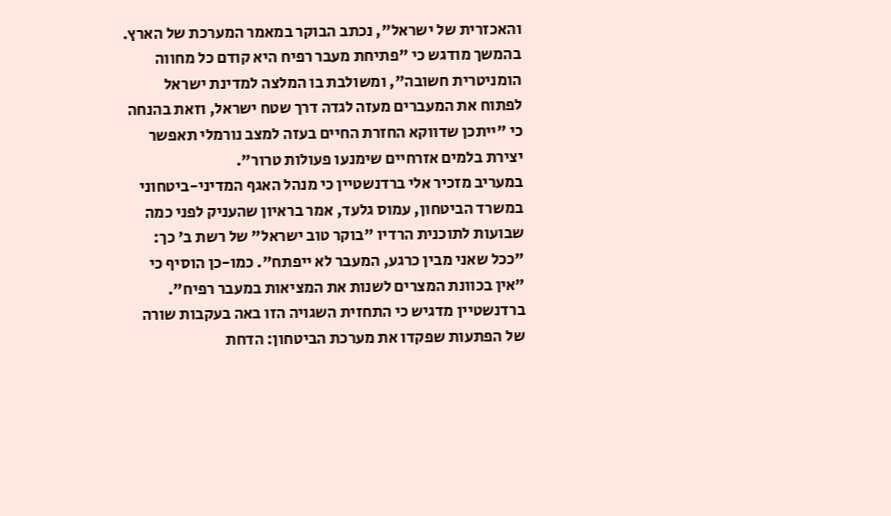והאכזרית של ישראל", נכתב הבוקר במאמר המערכת של הארץ. בהמשך מודגש כי "פתיחת מעבר רפיח היא קודם כל מחווה הומניטרית חשובה", ומשולבת בו המלצה למדינת ישראל לפתוח את המעברים מעזה לגדה דרך שטח ישראל, וזאת בהנחה כי "ייתכן שדווקא החזרת החיים בעזה למצב נורמלי תאפשר יצירת בלמים אזרחיים שימנעו פעולות טרור".
במעריב מזכיר אלי ברדנשטיין כי מנהל האגף המדיני-ביטחוני במשרד הביטחון, עמוס גלעד, אמר בראיון שהעניק לפני כמה שבועות לתוכנית הרדיו "בוקר טוב ישראל" של רשת ב' כך: "ככל שאני מבין כרגע, המעבר לא ייפתח". כמו-כן הוסיף כי "אין בכוונת המצרים לשנות את המציאות במעבר רפיח".
ברדנשטיין מדגיש כי התחזית השגויה הזו באה בעקבות שורה של הפתעות שפקדו את מערכת הביטחון: הדחת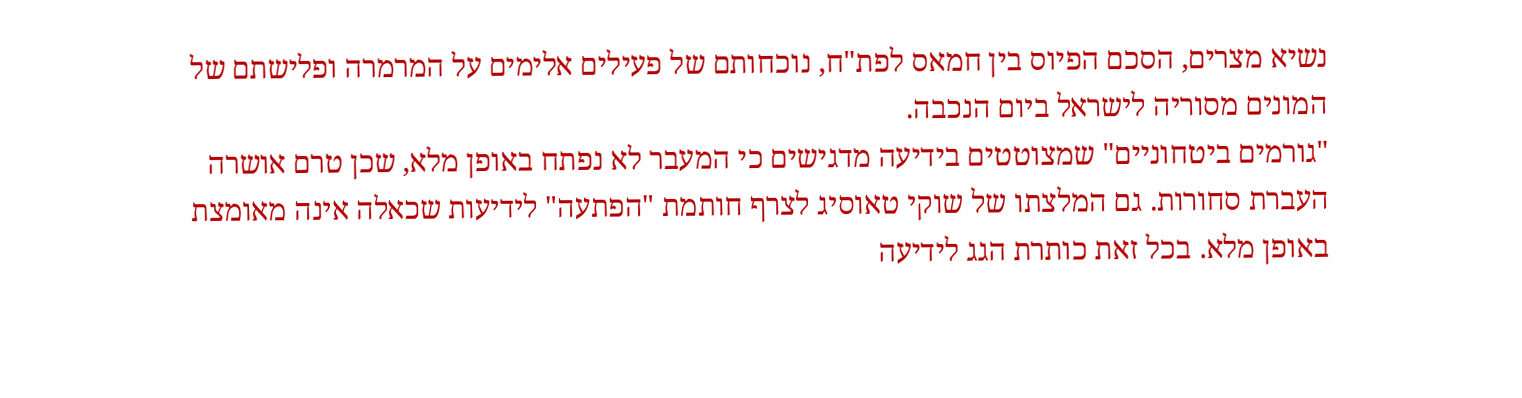נשיא מצרים, הסכם הפיוס בין חמאס לפת"ח, נוכחותם של פעילים אלימים על המרמרה ופלישתם של המונים מסוריה לישראל ביום הנכבה.
"גורמים ביטחוניים" שמצוטטים בידיעה מדגישים כי המעבר לא נפתח באופן מלא, שכן טרם אושרה העברת סחורות. גם המלצתו של שוקי טאוסיג לצרף חותמת "הפתעה" לידיעות שכאלה אינה מאומצת באופן מלא. בכל זאת כותרת הגג לידיעה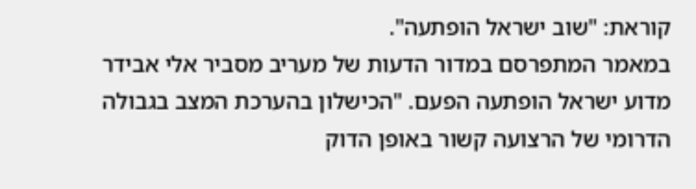קוראת: "שוב ישראל הופתעה".
במאמר המתפרסם במדור הדעות של מעריב מסביר אלי אבידר מדוע ישראל הופתעה הפעם. "הכישלון בהערכת המצב בגבולה הדרומי של הרצועה קשור באופן הדוק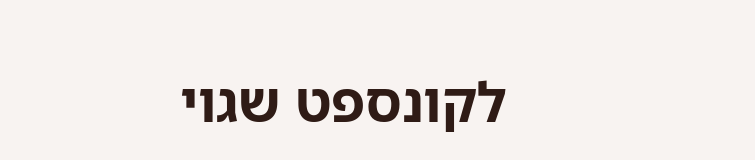לקונספט שגוי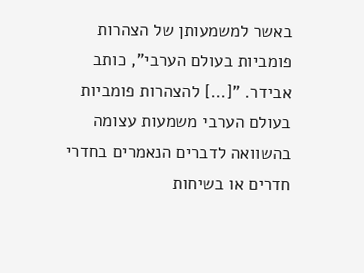באשר למשמעותן של הצהרות פומביות בעולם הערבי", כותב אבידר. "[...] להצהרות פומביות בעולם הערבי משמעות עצומה בהשוואה לדברים הנאמרים בחדרי חדרים או בשיחות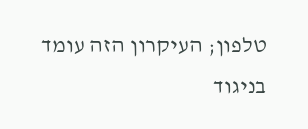טלפון; העיקרון הזה עומד בניגוד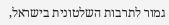גמור לתרבות השלטונית בישראל,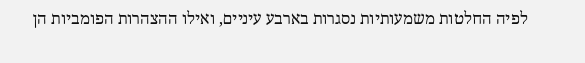לפיה החלטות משמעותיות נסגרות בארבע עיניים, ואילו ההצהרות הפומביות הן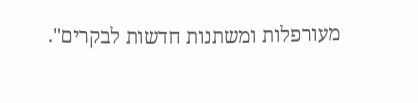מעורפלות ומשתנות חדשות לבקרים".